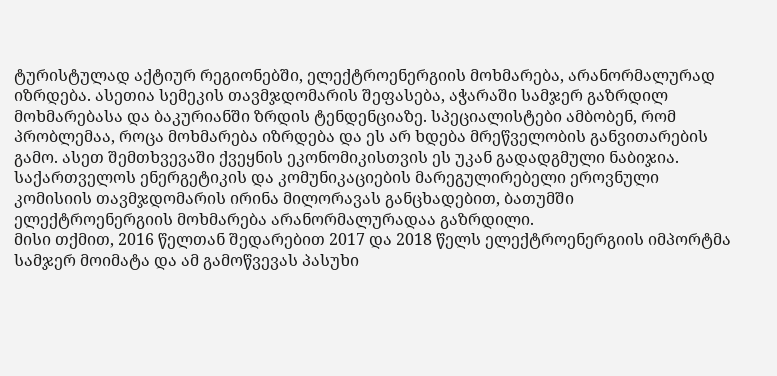ტურისტულად აქტიურ რეგიონებში, ელექტროენერგიის მოხმარება, არანორმალურად იზრდება. ასეთია სემეკის თავმჯდომარის შეფასება, აჭარაში სამჯერ გაზრდილ მოხმარებასა და ბაკურიანში ზრდის ტენდენციაზე. სპეციალისტები ამბობენ, რომ პრობლემაა, როცა მოხმარება იზრდება და ეს არ ხდება მრეწველობის განვითარების გამო. ასეთ შემთხვევაში ქვეყნის ეკონომიკისთვის ეს უკან გადადგმული ნაბიჯია.
საქართველოს ენერგეტიკის და კომუნიკაციების მარეგულირებელი ეროვნული კომისიის თავმჯდომარის ირინა მილორავას განცხადებით, ბათუმში ელექტროენერგიის მოხმარება არანორმალურადაა გაზრდილი.
მისი თქმით, 2016 წელთან შედარებით 2017 და 2018 წელს ელექტროენერგიის იმპორტმა სამჯერ მოიმატა და ამ გამოწვევას პასუხი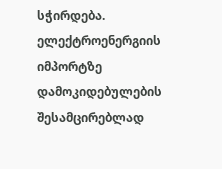სჭირდება.
ელექტროენერგიის იმპორტზე დამოკიდებულების შესამცირებლად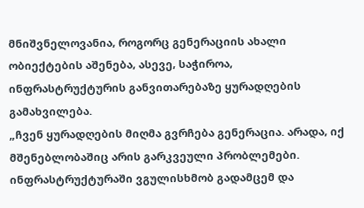მნიშვნელოვანია, როგორც გენერაციის ახალი ობიექტების აშენება, ასევე, საჭიროა, ინფრასტრუქტურის განვითარებაზე ყურადღების გამახვილება.
„ჩვენ ყურადღების მიღმა გვრჩება გენერაცია. არადა, იქ მშენებლობაშიც არის გარკვეული პრობლემები. ინფრასტრუქტურაში ვგულისხმობ გადამცემ და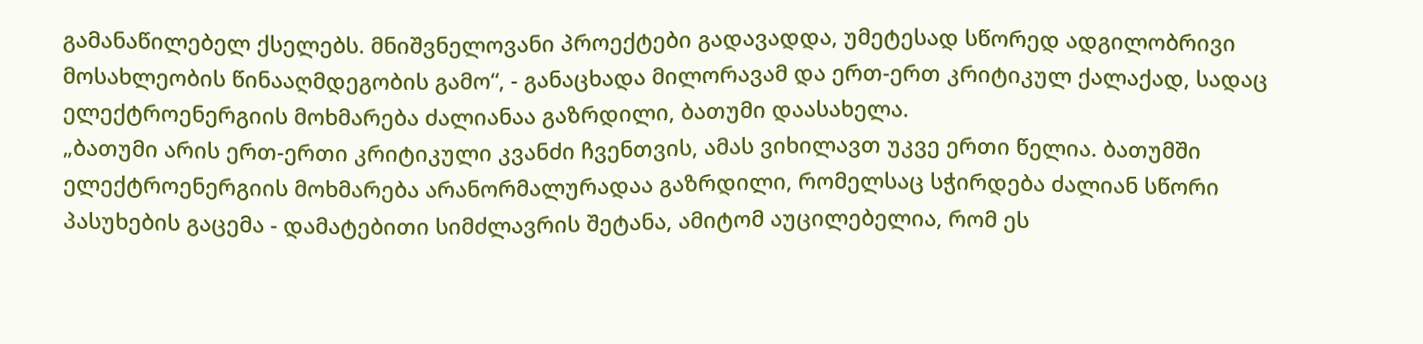გამანაწილებელ ქსელებს. მნიშვნელოვანი პროექტები გადავადდა, უმეტესად სწორედ ადგილობრივი მოსახლეობის წინააღმდეგობის გამო“, - განაცხადა მილორავამ და ერთ-ერთ კრიტიკულ ქალაქად, სადაც ელექტროენერგიის მოხმარება ძალიანაა გაზრდილი, ბათუმი დაასახელა.
„ბათუმი არის ერთ-ერთი კრიტიკული კვანძი ჩვენთვის, ამას ვიხილავთ უკვე ერთი წელია. ბათუმში ელექტროენერგიის მოხმარება არანორმალურადაა გაზრდილი, რომელსაც სჭირდება ძალიან სწორი პასუხების გაცემა - დამატებითი სიმძლავრის შეტანა, ამიტომ აუცილებელია, რომ ეს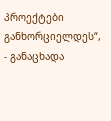პროექტები განხორციელდეს“, - განაცხადა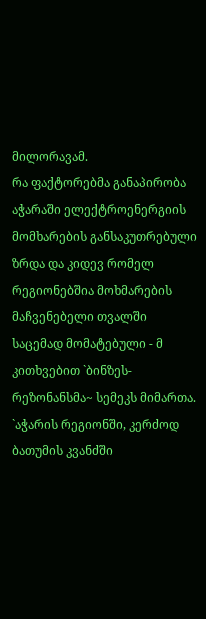მილორავამ.
რა ფაქტორებმა განაპირობა აჭარაში ელექტროენერგიის მომხარების განსაკუთრებული ზრდა და კიდევ რომელ რეგიონებშია მოხმარების მაჩვენებელი თვალში საცემად მომატებული - მ კითხვებით `ბინზეს-რეზონანსმა~ სემეკს მიმართა.
`აჭარის რეგიონში, კერძოდ ბათუმის კვანძში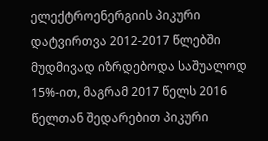ელექტროენერგიის პიკური დატვირთვა 2012-2017 წლებში მუდმივად იზრდებოდა საშუალოდ 15%-ით, მაგრამ 2017 წელს 2016 წელთან შედარებით პიკური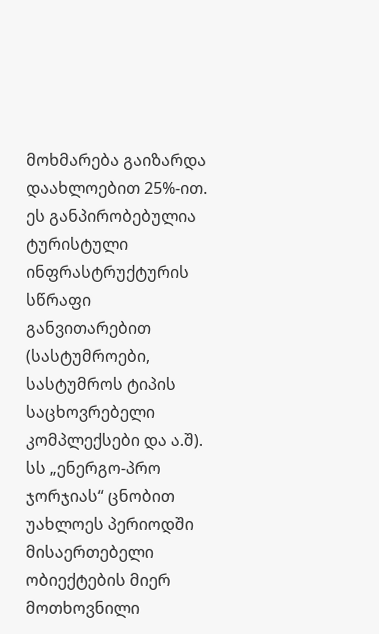მოხმარება გაიზარდა დაახლოებით 25%-ით. ეს განპირობებულია ტურისტული ინფრასტრუქტურის სწრაფი განვითარებით (სასტუმროები, სასტუმროს ტიპის საცხოვრებელი კომპლექსები და ა.შ). სს „ენერგო-პრო ჯორჯიას“ ცნობით უახლოეს პერიოდში მისაერთებელი ობიექტების მიერ მოთხოვნილი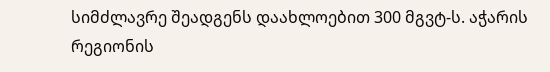სიმძლავრე შეადგენს დაახლოებით 300 მგვტ-ს. აჭარის რეგიონის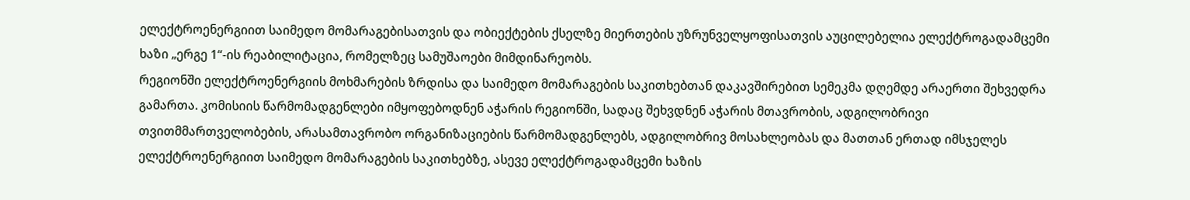ელექტროენერგიით საიმედო მომარაგებისათვის და ობიექტების ქსელზე მიერთების უზრუნველყოფისათვის აუცილებელია ელექტროგადამცემი ხაზი „ერგე 1“-ის რეაბილიტაცია, რომელზეც სამუშაოები მიმდინარეობს.
რეგიონში ელექტროენერგიის მოხმარების ზრდისა და საიმედო მომარაგების საკითხებთან დაკავშირებით სემეკმა დღემდე არაერთი შეხვედრა გამართა. კომისიის წარმომადგენლები იმყოფებოდნენ აჭარის რეგიონში, სადაც შეხვდნენ აჭარის მთავრობის, ადგილობრივი თვითმმართველობების, არასამთავრობო ორგანიზაციების წარმომადგენლებს, ადგილობრივ მოსახლეობას და მათთან ერთად იმსჯელეს ელექტროენერგიით საიმედო მომარაგების საკითხებზე, ასევე ელექტროგადამცემი ხაზის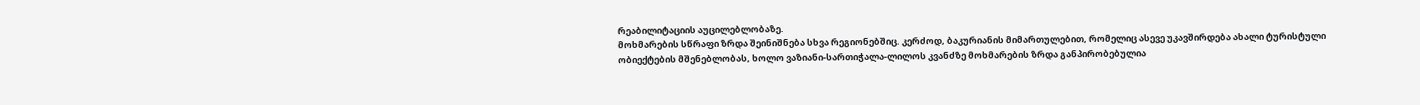რეაბილიტაციის აუცილებლობაზე.
მოხმარების სწრაფი ზრდა შეინიშნება სხვა რეგიონებშიც. კერძოდ, ბაკურიანის მიმართულებით, რომელიც ასევე უკავშირდება ახალი ტურისტული ობიექტების მშენებლობას, ხოლო ვაზიანი-სართიჭალა-ლილოს კვანძზე მოხმარების ზრდა განპირობებულია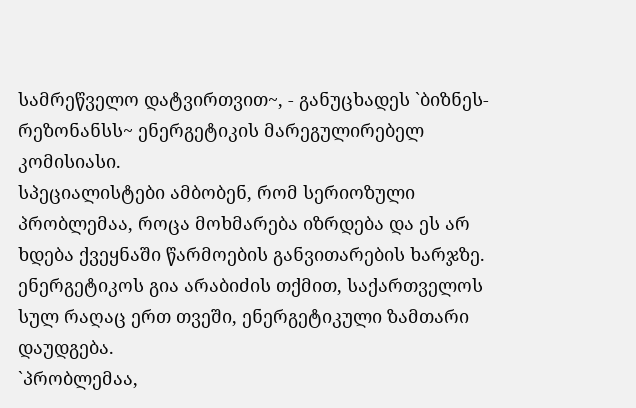სამრეწველო დატვირთვით~, - განუცხადეს `ბიზნეს-რეზონანსს~ ენერგეტიკის მარეგულირებელ კომისიასი.
სპეციალისტები ამბობენ, რომ სერიოზული პრობლემაა, როცა მოხმარება იზრდება და ეს არ ხდება ქვეყნაში წარმოების განვითარების ხარჯზე. ენერგეტიკოს გია არაბიძის თქმით, საქართველოს სულ რაღაც ერთ თვეში, ენერგეტიკული ზამთარი დაუდგება.
`პრობლემაა,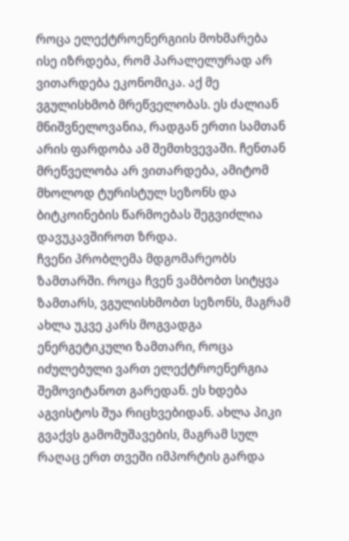როცა ელექტროენერგიის მოხმარება ისე იზრდება, რომ პარალელურად არ ვითარდება ეკონომიკა. აქ მე ვგულისხმობ მრეწველობას. ეს ძალიან მნიშვნელოვანია, რადგან ერთი სამთან არის ფარდობა ამ შემთხვევაში. ჩენთან მრეწველობა არ ვითარდება, ამიტომ მხოლოდ ტურისტულ სეზონს და ბიტკოინების წარმოებას შეგვიძლია დავუკავშიროთ ზრდა.
ჩვენი პრობლემა მდგომარეობს ზამთარში. როცა ჩვენ ვამბობთ სიტყვა ზამთარს, ვგულისხმობთ სეზონს, მაგრამ ახლა უკვე კარს მოგვადგა ენერგეტიკული ზამთარი, როცა იძულებული ვართ ელექტროენერგია შემოვიტანოთ გარედან. ეს ხდება აგვისტოს შუა რიცხვებიდან. ახლა პიკი გვაქვს გამომუშავების, მაგრამ სულ რაღაც ერთ თვეში იმპორტის გარდა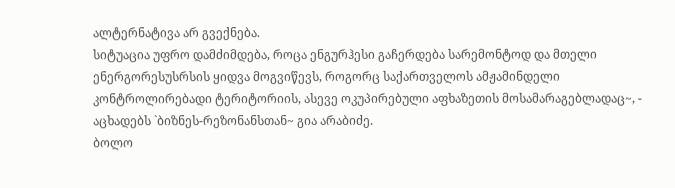ალტერნატივა არ გვექნება.
სიტუაცია უფრო დამძიმდება, როცა ენგურჰესი გაჩერდება სარემონტოდ და მთელი ენერგორესუსრსის ყიდვა მოგვიწევს, როგორც საქართველოს ამჟამინდელი კონტროლირებადი ტერიტორიის, ასევე ოკუპირებული აფხაზეთის მოსამარაგებლადაც~, - აცხადებს `ბიზნეს-რეზონანსთან~ გია არაბიძე.
ბოლო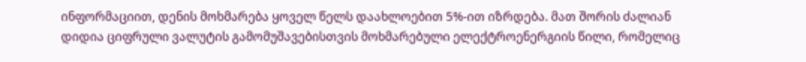ინფორმაციით, დენის მოხმარება ყოველ წელს დაახლოებით 5%-ით იზრდება. მათ შორის ძალიან დიდია ციფრული ვალუტის გამომუშავებისთვის მოხმარებული ელექტროენერგიის წილი, რომელიც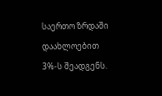საერთო ზრდაში დაახლოებით 3%-ს შეადგენს.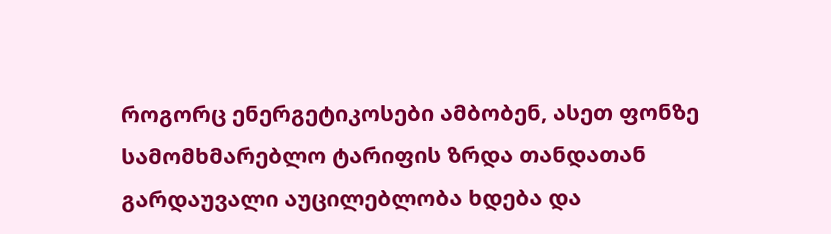როგორც ენერგეტიკოსები ამბობენ, ასეთ ფონზე სამომხმარებლო ტარიფის ზრდა თანდათან გარდაუვალი აუცილებლობა ხდება და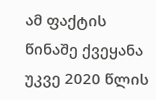ამ ფაქტის წინაშე ქვეყანა უკვე 2020 წლის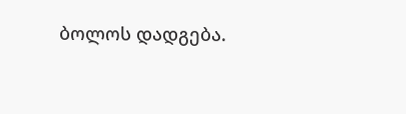ბოლოს დადგება.